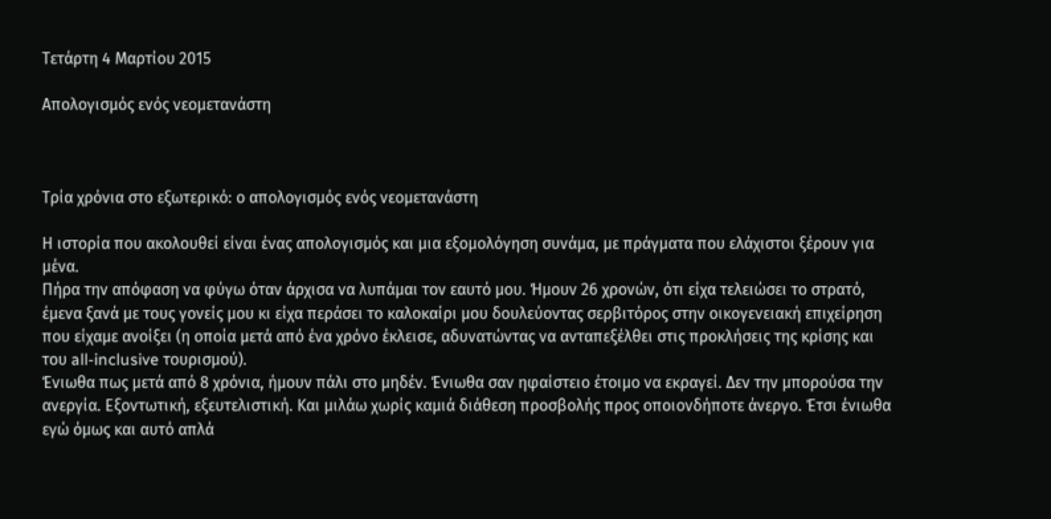Τετάρτη 4 Μαρτίου 2015

Απολογισμός ενός νεομετανάστη



Τρία χρόνια στο εξωτερικό: ο απολογισμός ενός νεομετανάστη

Η ιστορία που ακολουθεί είναι ένας απολογισμός και μια εξομολόγηση συνάμα, με πράγματα που ελάχιστοι ξέρουν για μένα.
Πήρα την απόφαση να φύγω όταν άρχισα να λυπάμαι τον εαυτό μου. Ήμουν 26 χρονών, ότι είχα τελειώσει το στρατό, έμενα ξανά με τους γονείς μου κι είχα περάσει το καλοκαίρι μου δουλεύοντας σερβιτόρος στην οικογενειακή επιχείρηση που είχαμε ανοίξει (η οποία μετά από ένα χρόνο έκλεισε, αδυνατώντας να ανταπεξέλθει στις προκλήσεις της κρίσης και του all-inclusive τουρισμού).
Ένιωθα πως μετά από 8 χρόνια, ήμουν πάλι στο μηδέν. Ένιωθα σαν ηφαίστειο έτοιμο να εκραγεί. Δεν την μπορούσα την ανεργία. Εξοντωτική, εξευτελιστική. Και μιλάω χωρίς καμιά διάθεση προσβολής προς οποιονδήποτε άνεργο. Έτσι ένιωθα εγώ όμως και αυτό απλά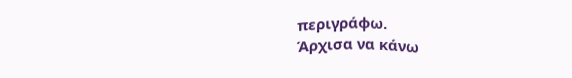περιγράφω.
Άρχισα να κάνω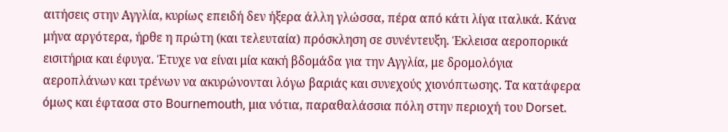αιτήσεις στην Αγγλία, κυρίως επειδή δεν ήξερα άλλη γλώσσα, πέρα από κάτι λίγα ιταλικά. Κάνα μήνα αργότερα, ήρθε η πρώτη (και τελευταία) πρόσκληση σε συνέντευξη. Έκλεισα αεροπορικά εισιτήρια και έφυγα. Έτυχε να είναι μία κακή βδομάδα για την Αγγλία, με δρομολόγια αεροπλάνων και τρένων να ακυρώνονται λόγω βαριάς και συνεχούς χιονόπτωσης. Τα κατάφερα όμως και έφτασα στο Bournemouth, μια νότια, παραθαλάσσια πόλη στην περιοχή του Dorset.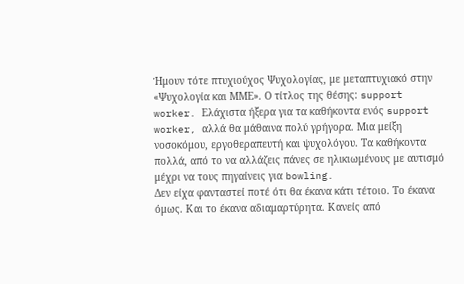Ήμουν τότε πτυχιούχος Ψυχολογίας, με μεταπτυχιακό στην «Ψυχολογία και ΜΜΕ». Ο τίτλος της θέσης: support worker. Ελάχιστα ήξερα για τα καθήκοντα ενός support worker, αλλά θα μάθαινα πολύ γρήγορα. Μια μείξη νοσοκόμου, εργοθεραπευτή και ψυχολόγου. Τα καθήκοντα πολλά, από το να αλλάζεις πάνες σε ηλικιωμένους με αυτισμό μέχρι να τους πηγαίνεις για bowling.
Δεν είχα φανταστεί ποτέ ότι θα έκανα κάτι τέτοιο. Το έκανα όμως. Και το έκανα αδιαμαρτύρητα. Κανείς από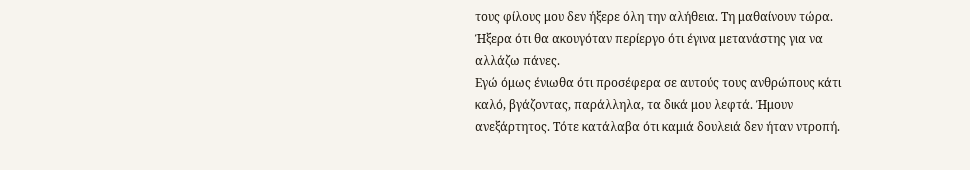τους φίλους μου δεν ήξερε όλη την αλήθεια. Tη μαθαίνουν τώρα.  Ήξερα ότι θα ακουγόταν περίεργο ότι έγινα μετανάστης για να αλλάζω πάνες.
Εγώ όμως ένιωθα ότι προσέφερα σε αυτούς τους ανθρώπους κάτι καλό, βγάζοντας, παράλληλα, τα δικά μου λεφτά. Ήμουν ανεξάρτητος. Τότε κατάλαβα ότι καμιά δουλειά δεν ήταν ντροπή.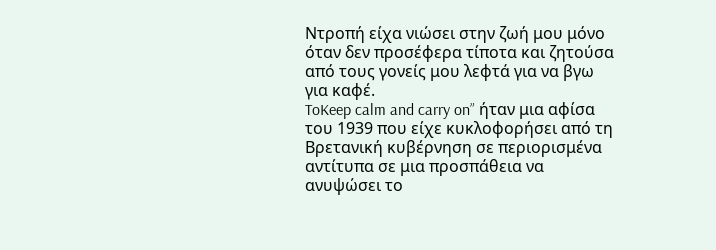Ντροπή είχα νιώσει στην ζωή μου μόνο όταν δεν προσέφερα τίποτα και ζητούσα από τους γονείς μου λεφτά για να βγω για καφέ.
ToKeep calm and carry on” ήταν μια αφίσα του 1939 που είχε κυκλοφορήσει από τη Βρετανική κυβέρνηση σε περιορισμένα αντίτυπα σε μια προσπάθεια να ανυψώσει το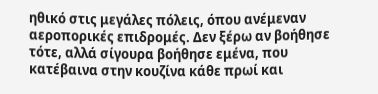ηθικό στις μεγάλες πόλεις, όπου ανέμεναν αεροπορικές επιδρομές. Δεν ξέρω αν βοήθησε τότε, αλλά σίγουρα βοήθησε εμένα, που κατέβαινα στην κουζίνα κάθε πρωί και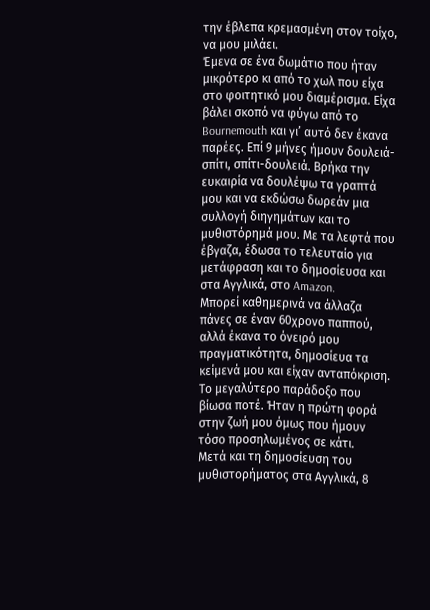την έβλεπα κρεμασμένη στον τοίχο, να μου μιλάει.
Έμενα σε ένα δωμάτιο που ήταν μικρότερο κι από το χωλ που είχα στο φοιτητικό μου διαμέρισμα. Είχα βάλει σκοπό να φύγω από το Bournemouth και γι’ αυτό δεν έκανα παρέες. Επί 9 μήνες ήμουν δουλειά-σπίτι, σπίτι-δουλειά. Βρήκα την ευκαιρία να δουλέψω τα γραπτά μου και να εκδώσω δωρεάν μια συλλογή διηγημάτων και το μυθιστόρημά μου. Με τα λεφτά που έβγαζα, έδωσα το τελευταίο για μετάφραση και το δημοσίευσα και στα Αγγλικά, στο Amazon.
Μπορεί καθημερινά να άλλαζα πάνες σε έναν 60χρονο παππού, αλλά έκανα το όνειρό μου πραγματικότητα, δημοσίευα τα κείμενά μου και είχαν ανταπόκριση. Το μεγαλύτερο παράδοξο που βίωσα ποτέ. Ήταν η πρώτη φορά στην ζωή μου όμως που ήμουν τόσο προσηλωμένος σε κάτι.
Μετά και τη δημοσίευση του μυθιστορήματος στα Αγγλικά, 8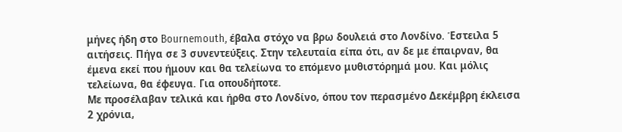μήνες ήδη στο Bournemouth, έβαλα στόχο να βρω δουλειά στο Λονδίνο. Έστειλα 5 αιτήσεις. Πήγα σε 3 συνεντεύξεις. Στην τελευταία είπα ότι, αν δε με έπαιρναν, θα έμενα εκεί που ήμουν και θα τελείωνα το επόμενο μυθιστόρημά μου. Και μόλις τελείωνα, θα έφευγα. Για οπουδήποτε.
Με προσέλαβαν τελικά και ήρθα στο Λονδίνο, όπου τον περασμένο Δεκέμβρη έκλεισα 2 χρόνια,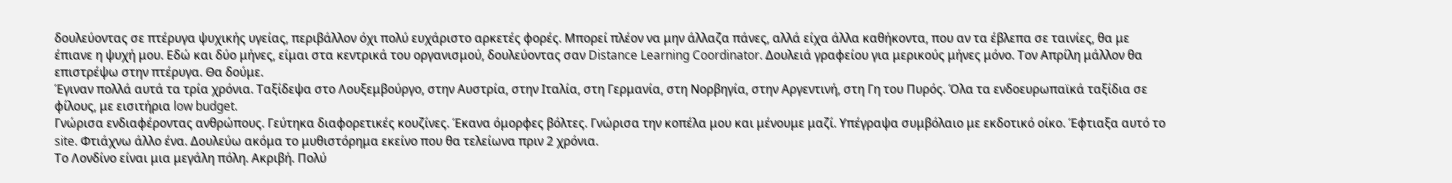δουλεύοντας σε πτέρυγα ψυχικής υγείας, περιβάλλον όχι πολύ ευχάριστο αρκετές φορές. Μπορεί πλέον να μην άλλαζα πάνες, αλλά είχα άλλα καθήκοντα, που αν τα έβλεπα σε ταινίες, θα με έπιανε η ψυχή μου. Εδώ και δύο μήνες, είμαι στα κεντρικά του οργανισμού, δουλεύοντας σαν Distance Learning Coordinator. Δουλειά γραφείου για μερικούς μήνες μόνο. Τον Απρίλη μάλλον θα επιστρέψω στην πτέρυγα. Θα δούμε.
Έγιναν πολλά αυτά τα τρία χρόνια. Ταξίδεψα στο Λουξεμβούργο, στην Αυστρία, στην Ιταλία, στη Γερμανία, στη Νορβηγία, στην Αργεντινή, στη Γη του Πυρός. Όλα τα ενδοευρωπαϊκά ταξίδια σε φίλους, με εισιτήρια low budget.
Γνώρισα ενδιαφέροντας ανθρώπους. Γεύτηκα διαφορετικές κουζίνες. Έκανα όμορφες βόλτες. Γνώρισα την κοπέλα μου και μένουμε μαζί. Υπέγραψα συμβόλαιο με εκδοτικό οίκο. Έφτιαξα αυτό το site. Φτιάχνω άλλο ένα. Δουλεύω ακόμα το μυθιστόρημα εκείνο που θα τελείωνα πριν 2 χρόνια.
Το Λονδίνο είναι μια μεγάλη πόλη. Ακριβή. Πολύ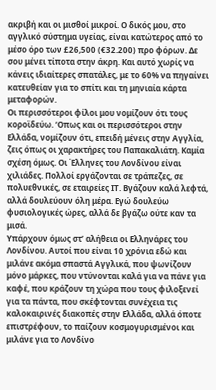ακριβή και οι μισθοί μικροί. Ο δικός μου, στο αγγλικό σύστημα υγείας, είναι κατώτερος από το μέσο όρο των £26,500 (€32.200) προ φόρων. Δε σου μένει τίποτα στην άκρη. Και αυτό χωρίς να κάνεις ιδιαίτερες σπατάλες, με το 60% να πηγαίνει κατευθείαν για το σπίτι και τη μηνιαία κάρτα μεταφορών.
Οι περισσότεροι φίλοι μου νομίζουν ότι τους κοροϊδεύω. ‘Οπως και οι περισσότεροι στην Ελλάδα, νομίζουν ότι, επειδή μένεις στην Αγγλία, ζεις όπως οι χαρακτήρες του Παπακαλιάτη. Καμία σχέση όμως. Οι Έλληνες του Λονδίνου είναι χιλιάδες. Πολλοί εργάζονται σε τράπεζες, σε πολυεθνικές, σε εταιρείες ΙΤ. Βγάζουν καλά λεφτά, αλλά δουλεύουν όλη μέρα. Εγώ δουλεύω φυσιολογικές ώρες, αλλά δε βγάζω ούτε καν τα μισά.
Υπάρχουν όμως στ’ αλήθεια οι Ελληνάρες του Λονδίνου. Αυτοί που είναι 10 χρόνια εδώ και μιλάνε ακόμα σπαστά Αγγλικά, που ψωνίζουν μόνο μάρκες, που ντύνονται καλά για να πάνε για καφέ, που κράζουν τη χώρα που τους φιλοξενεί για τα πάντα, που σκέφτονται συνέχεια τις καλοκαιρινές διακοπές στην Ελλάδα, αλλά όποτε επιστρέφουν, το παίζουν κοσμογυρισμένοι και μιλάνε για το Λονδίνο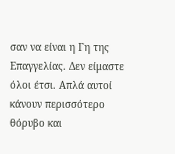σαν να είναι η Γη της Επαγγελίας. Δεν είμαστε όλοι έτσι. Απλά αυτοί κάνουν περισσότερο θόρυβο και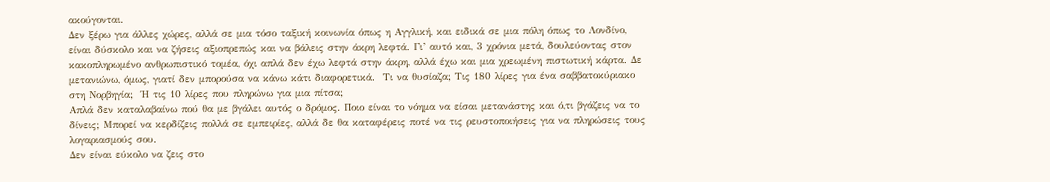ακούγονται.
Δεν ξέρω για άλλες χώρες, αλλά σε μια τόσο ταξική κοινωνία όπως η Αγγλική, και ειδικά σε μια πόλη όπως το Λονδίνο, είναι δύσκολο και να ζήσεις αξιοπρεπώς και να βάλεις στην άκρη λεφτά. Γι’ αυτό και, 3 χρόνια μετά, δουλεύοντας στον κακοπληρωμένο ανθρωπιστικό τομέα, όχι απλά δεν έχω λεφτά στην άκρη, αλλά έχω και μια χρεωμένη πιστωτική κάρτα. Δε μετανιώνω, όμως, γιατί δεν μπορούσα να κάνω κάτι διαφορετικά.  Τι να θυσίαζα; Τις 180 λίρες για ένα σαββατοκύριακο στη Νορβηγία;  Ή τις 10 λίρες που πληρώνω για μια πίτσα;
Απλά δεν καταλαβαίνω πού θα με βγάλει αυτός ο δρόμος. Ποιο είναι το νόημα να είσαι μετανάστης και ό,τι βγάζεις να το δίνεις; Μπορεί να κερδίζεις πολλά σε εμπειρίες, αλλά δε θα καταφέρεις ποτέ να τις ρευστοποιήσεις για να πληρώσεις τους λογαριασμούς σου.
Δεν είναι εύκολο να ζεις στο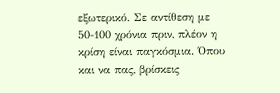εξωτερικό. Σε αντίθεση με 50-100 χρόνια πριν, πλέον η κρίση είναι παγκόσμια. Όπου και να πας, βρίσκεις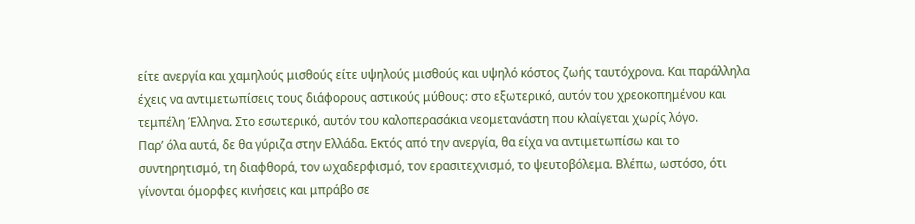είτε ανεργία και χαμηλούς μισθούς είτε υψηλούς μισθούς και υψηλό κόστος ζωής ταυτόχρονα. Και παράλληλα έχεις να αντιμετωπίσεις τους διάφορους αστικούς μύθους: στο εξωτερικό, αυτόν του χρεοκοπημένου και τεμπέλη Έλληνα. Στο εσωτερικό, αυτόν του καλοπερασάκια νεομετανάστη που κλαίγεται χωρίς λόγο.
Παρ’ όλα αυτά, δε θα γύριζα στην Ελλάδα. Εκτός από την ανεργία, θα είχα να αντιμετωπίσω και το συντηρητισμό, τη διαφθορά, τον ωχαδερφισμό, τον ερασιτεχνισμό, το ψευτοβόλεμα. Βλέπω, ωστόσο, ότι γίνονται όμορφες κινήσεις και μπράβο σε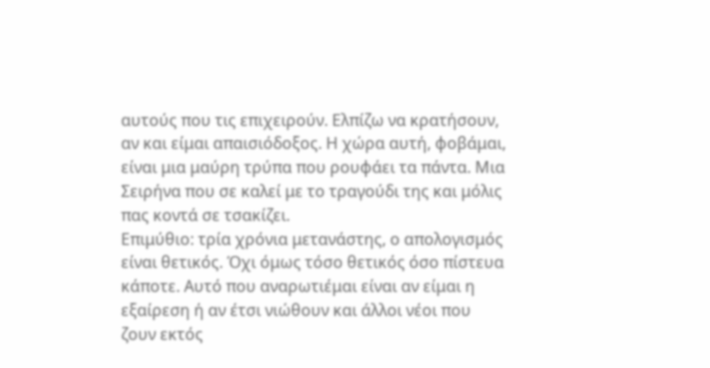αυτούς που τις επιχειρούν. Ελπίζω να κρατήσουν, αν και είμαι απαισιόδοξος. Η χώρα αυτή, φοβάμαι, είναι μια μαύρη τρύπα που ρουφάει τα πάντα. Μια Σειρήνα που σε καλεί με το τραγούδι της και μόλις πας κοντά σε τσακίζει.
Επιμύθιο: τρία χρόνια μετανάστης, ο απολογισμός είναι θετικός. Όχι όμως τόσο θετικός όσο πίστευα κάποτε. Αυτό που αναρωτιέμαι είναι αν είμαι η εξαίρεση ή αν έτσι νιώθουν και άλλοι νέοι που ζουν εκτός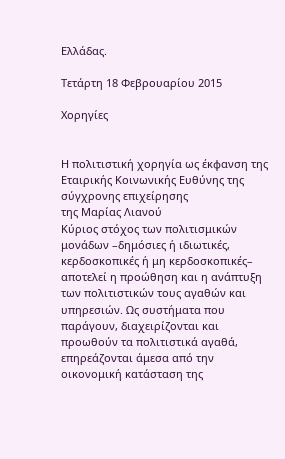Ελλάδας.

Τετάρτη 18 Φεβρουαρίου 2015

Χορηγίες


Η πολιτιστική χορηγία ως έκφανση της Εταιρικής Κοινωνικής Ευθύνης της σύγχρονης επιχείρησης
της Μαρίας Λιανού
Κύριος στόχος των πολιτισμικών μονάδων –δημόσιες ή ιδιωτικές, κερδοσκοπικές ή μη κερδοσκοπικές– αποτελεί η προώθηση και η ανάπτυξη των πολιτιστικών τους αγαθών και υπηρεσιών. Ως συστήματα που παράγουν, διαχειρίζονται και προωθούν τα πολιτιστικά αγαθά, επηρεάζονται άμεσα από την οικονομική κατάσταση της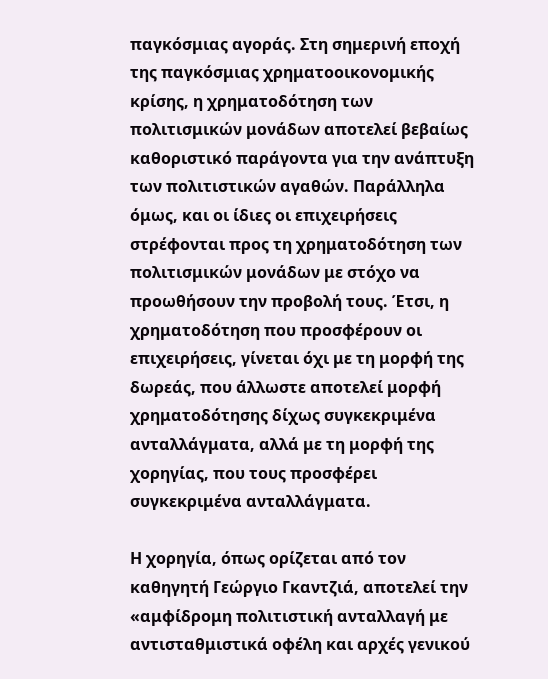παγκόσμιας αγοράς. Στη σημερινή εποχή της παγκόσμιας χρηματοοικονομικής κρίσης, η χρηματοδότηση των πολιτισμικών μονάδων αποτελεί βεβαίως καθοριστικό παράγοντα για την ανάπτυξη των πολιτιστικών αγαθών. Παράλληλα όμως, και οι ίδιες οι επιχειρήσεις στρέφονται προς τη χρηματοδότηση των πολιτισμικών μονάδων με στόχο να προωθήσουν την προβολή τους. Έτσι, η χρηματοδότηση που προσφέρουν οι επιχειρήσεις, γίνεται όχι με τη μορφή της δωρεάς, που άλλωστε αποτελεί μορφή χρηματοδότησης δίχως συγκεκριμένα ανταλλάγματα, αλλά με τη μορφή της χορηγίας, που τους προσφέρει συγκεκριμένα ανταλλάγματα.

Η χορηγία, όπως ορίζεται από τον καθηγητή Γεώργιο Γκαντζιά, αποτελεί την «αμφίδρομη πολιτιστική ανταλλαγή με αντισταθμιστικά οφέλη και αρχές γενικού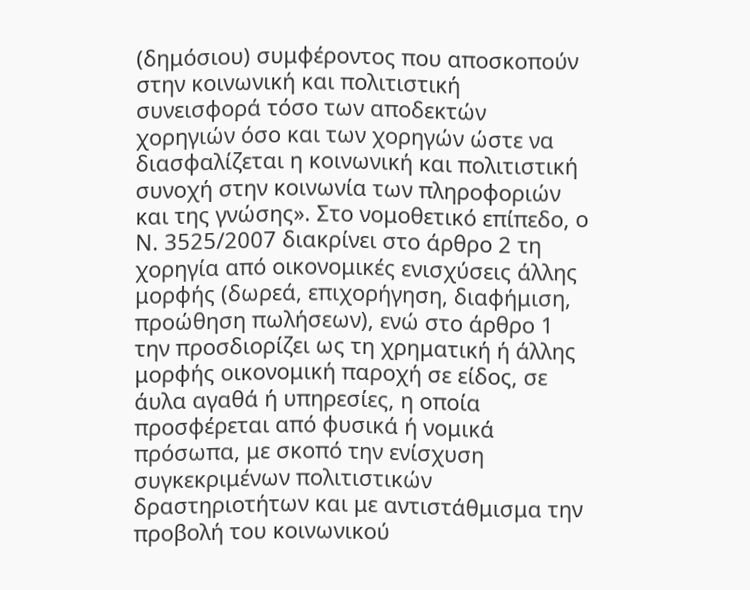(δημόσιου) συμφέροντος που αποσκοπούν στην κοινωνική και πολιτιστική συνεισφορά τόσο των αποδεκτών χορηγιών όσο και των χορηγών ώστε να διασφαλίζεται η κοινωνική και πολιτιστική συνοχή στην κοινωνία των πληροφοριών και της γνώσης». Στο νομοθετικό επίπεδο, ο Ν. 3525/2007 διακρίνει στο άρθρο 2 τη χορηγία από οικονομικές ενισχύσεις άλλης μορφής (δωρεά, επιχορήγηση, διαφήμιση, προώθηση πωλήσεων), ενώ στο άρθρο 1 την προσδιορίζει ως τη χρηματική ή άλλης μορφής οικονομική παροχή σε είδος, σε άυλα αγαθά ή υπηρεσίες, η οποία προσφέρεται από φυσικά ή νομικά πρόσωπα, με σκοπό την ενίσχυση συγκεκριμένων πολιτιστικών δραστηριοτήτων και με αντιστάθμισμα την προβολή του κοινωνικού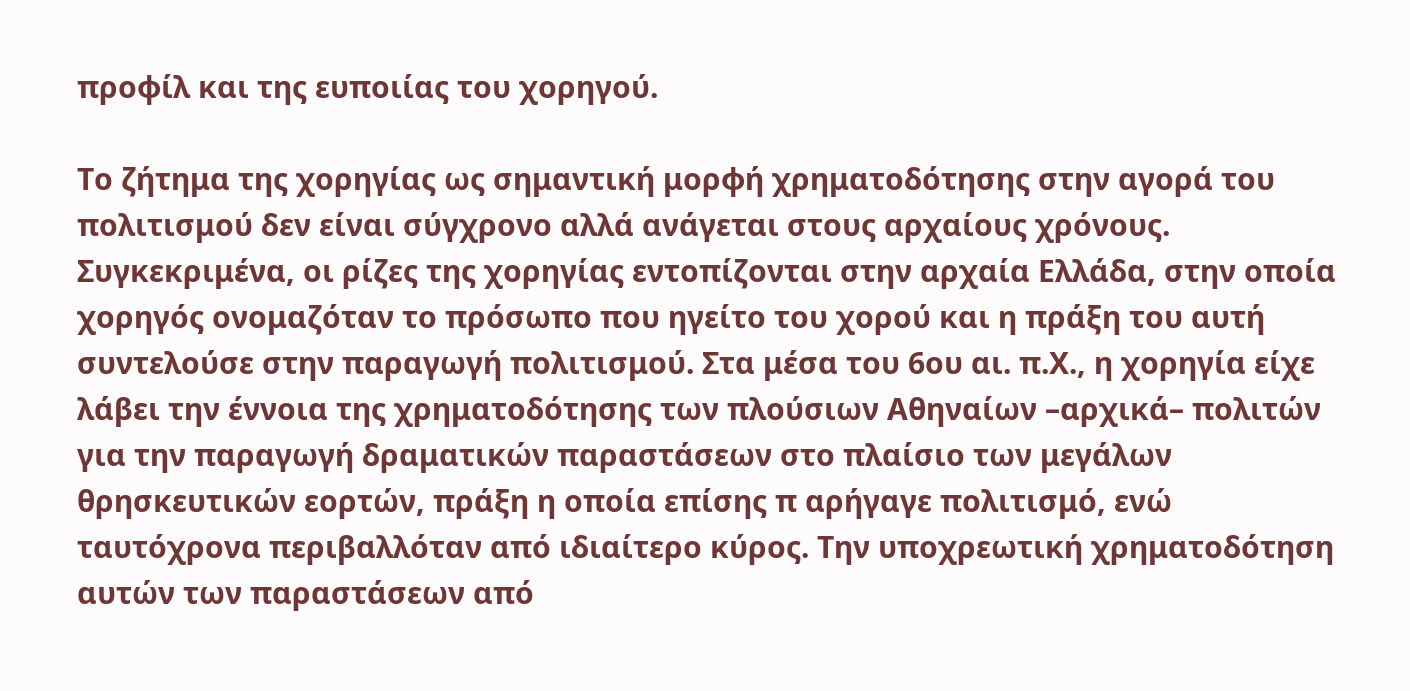προφίλ και της ευποιίας του χορηγού.

Το ζήτημα της χορηγίας ως σημαντική μορφή χρηματοδότησης στην αγορά του πολιτισμού δεν είναι σύγχρονο αλλά ανάγεται στους αρχαίους χρόνους. Συγκεκριμένα, οι ρίζες της χορηγίας εντοπίζονται στην αρχαία Ελλάδα, στην οποία χορηγός ονομαζόταν το πρόσωπο που ηγείτο του χορού και η πράξη του αυτή συντελούσε στην παραγωγή πολιτισμού. Στα μέσα του 6ου αι. π.Χ., η χορηγία είχε λάβει την έννοια της χρηματοδότησης των πλούσιων Αθηναίων –αρχικά– πολιτών για την παραγωγή δραματικών παραστάσεων στο πλαίσιο των μεγάλων θρησκευτικών εορτών, πράξη η οποία επίσης π αρήγαγε πολιτισμό, ενώ ταυτόχρονα περιβαλλόταν από ιδιαίτερο κύρος. Την υποχρεωτική χρηματοδότηση αυτών των παραστάσεων από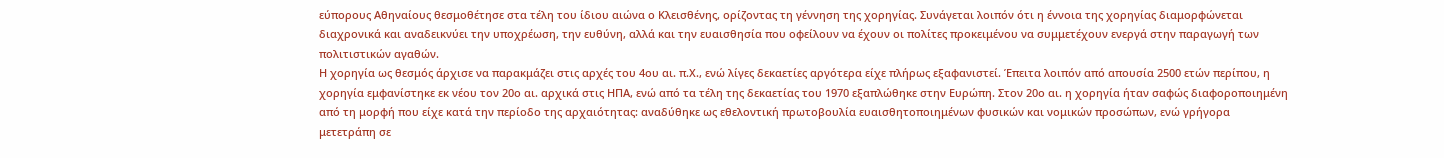εύπορους Αθηναίους θεσμοθέτησε στα τέλη του ίδιου αιώνα ο Κλεισθένης, ορίζοντας τη γέννηση της χορηγίας. Συνάγεται λοιπόν ότι η έννοια της χορηγίας διαμορφώνεται διαχρονικά και αναδεικνύει την υποχρέωση, την ευθύνη, αλλά και την ευαισθησία που οφείλουν να έχουν οι πολίτες προκειμένου να συμμετέχουν ενεργά στην παραγωγή των πολιτιστικών αγαθών.
Η χορηγία ως θεσμός άρχισε να παρακμάζει στις αρχές του 4ου αι. π.Χ., ενώ λίγες δεκαετίες αργότερα είχε πλήρως εξαφανιστεί. Έπειτα λοιπόν από απουσία 2500 ετών περίπου, η χορηγία εμφανίστηκε εκ νέου τον 20ο αι. αρχικά στις ΗΠΑ, ενώ από τα τέλη της δεκαετίας του 1970 εξαπλώθηκε στην Ευρώπη. Στον 20ο αι. η χορηγία ήταν σαφώς διαφοροποιημένη από τη μορφή που είχε κατά την περίοδο της αρχαιότητας: αναδύθηκε ως εθελοντική πρωτοβουλία ευαισθητοποιημένων φυσικών και νομικών προσώπων, ενώ γρήγορα μετετράπη σε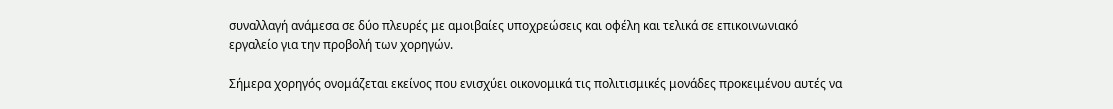συναλλαγή ανάμεσα σε δύο πλευρές με αμοιβαίες υποχρεώσεις και οφέλη και τελικά σε επικοινωνιακό εργαλείο για την προβολή των χορηγών.

Σήμερα χορηγός ονομάζεται εκείνος που ενισχύει οικονομικά τις πολιτισμικές μονάδες προκειμένου αυτές να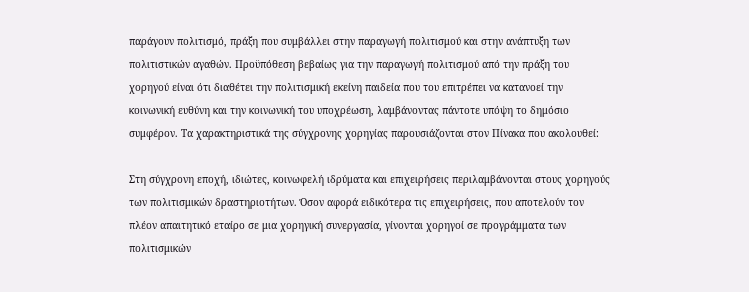παράγουν πολιτισμό, πράξη που συμβάλλει στην παραγωγή πολιτισμού και στην ανάπτυξη των πολιτιστικών αγαθών. Προϋπόθεση βεβαίως για την παραγωγή πολιτισμού από την πράξη του χορηγού είναι ότι διαθέτει την πολιτισμική εκείνη παιδεία που του επιτρέπει να κατανοεί την κοινωνική ευθύνη και την κοινωνική του υποχρέωση, λαμβάνοντας πάντοτε υπόψη το δημόσιο συμφέρον. Τα χαρακτηριστικά της σύγχρονης χορηγίας παρουσιάζονται στον Πίνακα που ακολουθεί:

Στη σύγχρονη εποχή, ιδιώτες, κοινωφελή ιδρύματα και επιχειρήσεις περιλαμβάνονται στους χορηγούς των πολιτισμικών δραστηριοτήτων. Όσον αφορά ειδικότερα τις επιχειρήσεις, που αποτελούν τον πλέον απαιτητικό εταίρο σε μια χορηγική συνεργασία, γίνονται χορηγοί σε προγράμματα των πολιτισμικών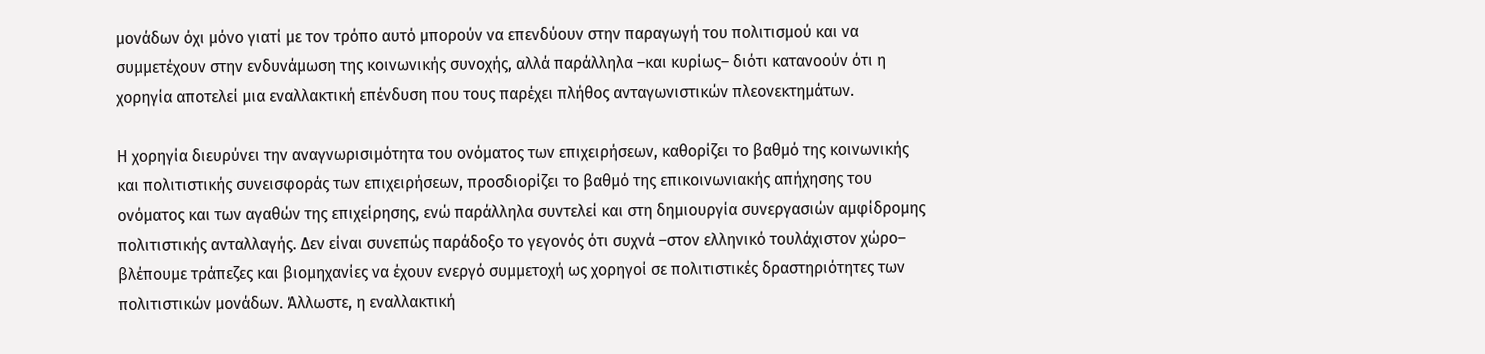μονάδων όχι μόνο γιατί με τον τρόπο αυτό μπορούν να επενδύουν στην παραγωγή του πολιτισμού και να συμμετέχουν στην ενδυνάμωση της κοινωνικής συνοχής, αλλά παράλληλα –και κυρίως– διότι κατανοούν ότι η χορηγία αποτελεί μια εναλλακτική επένδυση που τους παρέχει πλήθος ανταγωνιστικών πλεονεκτημάτων.

Η χορηγία διευρύνει την αναγνωρισιμότητα του ονόματος των επιχειρήσεων, καθορίζει το βαθμό της κοινωνικής και πολιτιστικής συνεισφοράς των επιχειρήσεων, προσδιορίζει το βαθμό της επικοινωνιακής απήχησης του ονόματος και των αγαθών της επιχείρησης, ενώ παράλληλα συντελεί και στη δημιουργία συνεργασιών αμφίδρομης πολιτιστικής ανταλλαγής. Δεν είναι συνεπώς παράδοξο το γεγονός ότι συχνά –στον ελληνικό τουλάχιστον χώρο– βλέπουμε τράπεζες και βιομηχανίες να έχουν ενεργό συμμετοχή ως χορηγοί σε πολιτιστικές δραστηριότητες των πολιτιστικών μονάδων. Άλλωστε, η εναλλακτική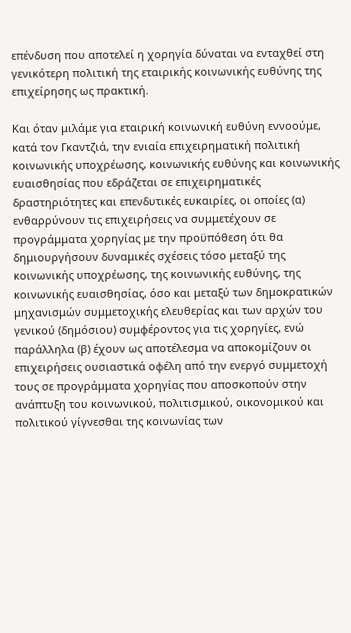επένδυση που αποτελεί η χορηγία δύναται να ενταχθεί στη γενικότερη πολιτική της εταιρικής κοινωνικής ευθύνης της επιχείρησης ως πρακτική.

Και όταν μιλάμε για εταιρική κοινωνική ευθύνη εννοούμε, κατά τον Γκαντζιά, την ενιαία επιχειρηματική πολιτική κοινωνικής υποχρέωσης, κοινωνικής ευθύνης και κοινωνικής ευαισθησίας που εδράζεται σε επιχειρηματικές δραστηριότητες και επενδυτικές ευκαιρίες, οι οποίες (α) ενθαρρύνουν τις επιχειρήσεις να συμμετέχουν σε προγράμματα χορηγίας με την προϋπόθεση ότι θα δημιουργήσουν δυναμικές σχέσεις τόσο μεταξύ της κοινωνικής υποχρέωσης, της κοινωνικής ευθύνης, της κοινωνικής ευαισθησίας, όσο και μεταξύ των δημοκρατικών μηχανισμών συμμετοχικής ελευθερίας και των αρχών του γενικού (δημόσιου) συμφέροντος για τις χορηγίες, ενώ παράλληλα (β) έχουν ως αποτέλεσμα να αποκομίζουν οι επιχειρήσεις ουσιαστικά οφέλη από την ενεργό συμμετοχή τους σε προγράμματα χορηγίας που αποσκοπούν στην ανάπτυξη του κοινωνικού, πολιτισμικού, οικονομικού και πολιτικού γίγνεσθαι της κοινωνίας των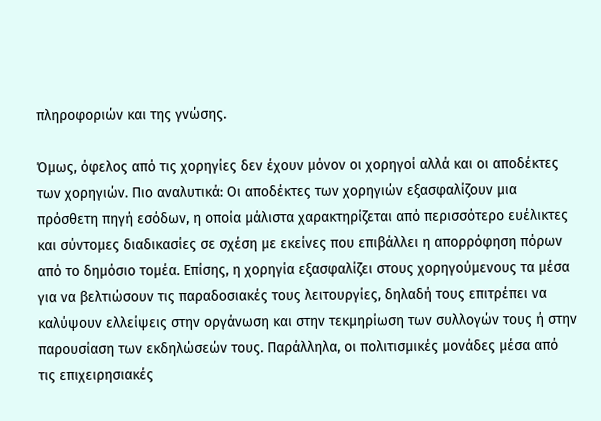πληροφοριών και της γνώσης.

Όμως, όφελος από τις χορηγίες δεν έχουν μόνον οι χορηγοί αλλά και οι αποδέκτες των χορηγιών. Πιο αναλυτικά: Οι αποδέκτες των χορηγιών εξασφαλίζουν μια πρόσθετη πηγή εσόδων, η οποία μάλιστα χαρακτηρίζεται από περισσότερο ευέλικτες και σύντομες διαδικασίες σε σχέση με εκείνες που επιβάλλει η απορρόφηση πόρων από το δημόσιο τομέα. Επίσης, η χορηγία εξασφαλίζει στους χορηγούμενους τα μέσα για να βελτιώσουν τις παραδοσιακές τους λειτουργίες, δηλαδή τους επιτρέπει να καλύψουν ελλείψεις στην οργάνωση και στην τεκμηρίωση των συλλογών τους ή στην παρουσίαση των εκδηλώσεών τους. Παράλληλα, οι πολιτισμικές μονάδες μέσα από τις επιχειρησιακές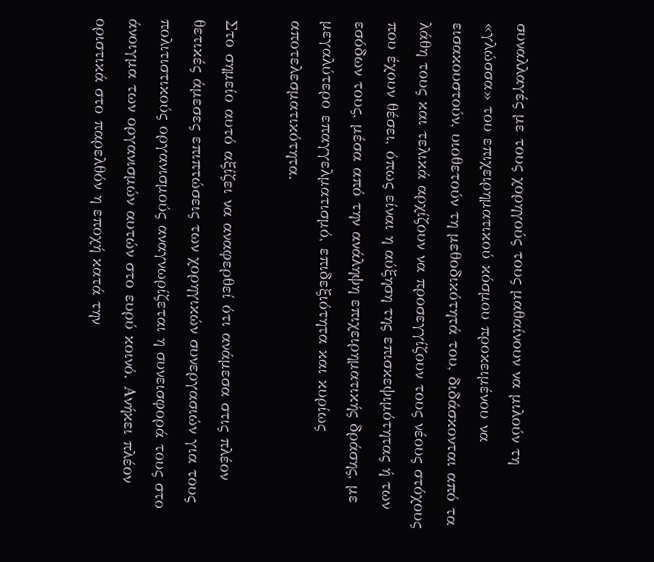συναλλαγές με τους χορηγούς τους μαθαίνουν να μιλούν τη «γλώσσα» του επιχειρηματικού κόσμου προκειμένου να εισακουστούν, υιοθετούν τη μεθοδικότητά του, διδάσκονται από τα λάθη τους και τελικά αρχίζουν να προσεγγίζουν τους νέους στόχους που έχουν θέσει, όπως είναι η αύξηση της επισκεψιμότητας ή των εσόδων τους, μέσα από την ανάληψη επιχειρηματικής δράσης, με μεγαλύτερο επαγγελματισμό, επιδεξιότητα και κυρίως αποτελεσματικότητα.

Στο σημείο αυτό αξίζει να αναφερθεί ότι ανάμεσα στις πλέον θετικές άμεσες επιπτώσεις των χορηγικών συνεργασιών για τους πολιτιστικούς οργανισμούς αναγνωρίζεται η συνεισφορά τους στο άνοιγμα των οργανισμών αυτών στο ευρύ κοινό. Ανήκει πλέον οριστικά στο παρελθόν η εποχή κατά την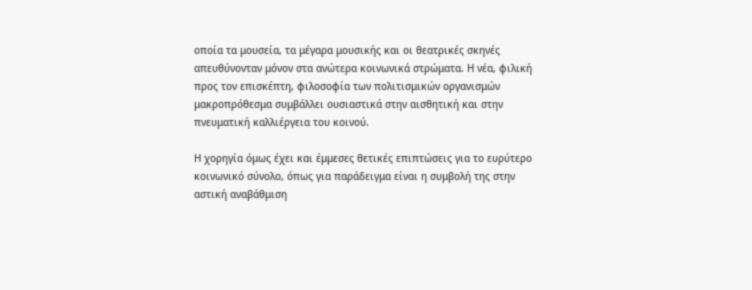οποία τα μουσεία, τα μέγαρα μουσικής και οι θεατρικές σκηνές απευθύνονταν μόνον στα ανώτερα κοινωνικά στρώματα. Η νέα, φιλική προς τον επισκέπτη, φιλοσοφία των πολιτισμικών οργανισμών μακροπρόθεσμα συμβάλλει ουσιαστικά στην αισθητική και στην πνευματική καλλιέργεια του κοινού.

Η χορηγία όμως έχει και έμμεσες θετικές επιπτώσεις για το ευρύτερο κοινωνικό σύνολο, όπως για παράδειγμα είναι η συμβολή της στην αστική αναβάθμιση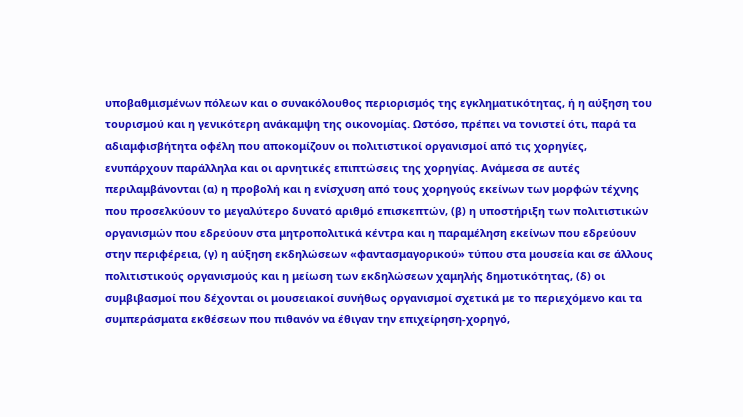υποβαθμισμένων πόλεων και ο συνακόλουθος περιορισμός της εγκληματικότητας, ή η αύξηση του τουρισμού και η γενικότερη ανάκαμψη της οικονομίας. Ωστόσο, πρέπει να τονιστεί ότι, παρά τα αδιαμφισβήτητα οφέλη που αποκομίζουν οι πολιτιστικοί οργανισμοί από τις χορηγίες, ενυπάρχουν παράλληλα και οι αρνητικές επιπτώσεις της χορηγίας. Ανάμεσα σε αυτές περιλαμβάνονται (α) η προβολή και η ενίσχυση από τους χορηγούς εκείνων των μορφών τέχνης που προσελκύουν το μεγαλύτερο δυνατό αριθμό επισκεπτών, (β) η υποστήριξη των πολιτιστικών οργανισμών που εδρεύουν στα μητροπολιτικά κέντρα και η παραμέληση εκείνων που εδρεύουν στην περιφέρεια, (γ) η αύξηση εκδηλώσεων «φαντασμαγορικού» τύπου στα μουσεία και σε άλλους πολιτιστικούς οργανισμούς και η μείωση των εκδηλώσεων χαμηλής δημοτικότητας, (δ) οι συμβιβασμοί που δέχονται οι μουσειακοί συνήθως οργανισμοί σχετικά με το περιεχόμενο και τα συμπεράσματα εκθέσεων που πιθανόν να έθιγαν την επιχείρηση-χορηγό,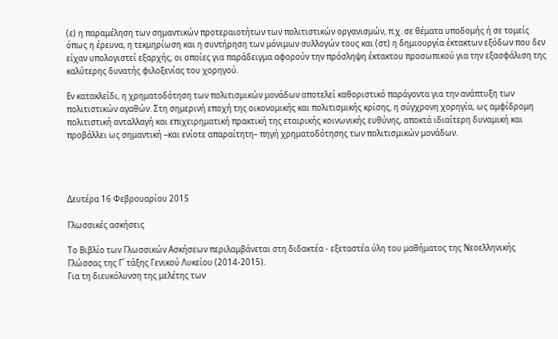(ε) η παραμέληση των σημαντικών προτεραιοτήτων των πολιτιστικών οργανισμών, π.χ. σε θέματα υποδομής ή σε τομείς όπως η έρευνα, η τεκμηρίωση και η συντήρηση των μόνιμων συλλογών τους και (στ) η δημιουργία έκτακτων εξόδων που δεν είχαν υπολογιστεί εξαρχής, οι οποίες για παράδειγμα αφορούν την πρόσληψη έκτακτου προσωπικού για την εξασφάλιση της καλύτερης δυνατής φιλοξενίας του χορηγού.

Εν κατακλείδι, η χρηματοδότηση των πολιτισμικών μονάδων αποτελεί καθοριστικό παράγοντα για την ανάπτυξη των πολιτιστικών αγαθών. Στη σημερινή εποχή της οικονομικής και πολιτισμικής κρίσης, η σύγχρονη χορηγία, ως αμφίδρομη πολιτιστική ανταλλαγή και επιχειρηματική πρακτική της εταιρικής κοινωνικής ευθύνης, αποκτά ιδιαίτερη δυναμική και προβάλλει ως σημαντική –και ενίοτε απαραίτητη– πηγή χρηματοδότησης των πολιτισμικών μονάδων.




Δευτέρα 16 Φεβρουαρίου 2015

Γλωσσικές ασκήσεις

Το Βιβλίο των Γλωσσικών Ασκήσεων περιλαμβάνεται στη διδακτέα - εξεταστέα ύλη του μαθήματος της Νεοελληνικής Γλώσσας της Γ΄ τάξης Γενικού Λυκείου (2014-2015).
Για τη διευκόλυνση της μελέτης των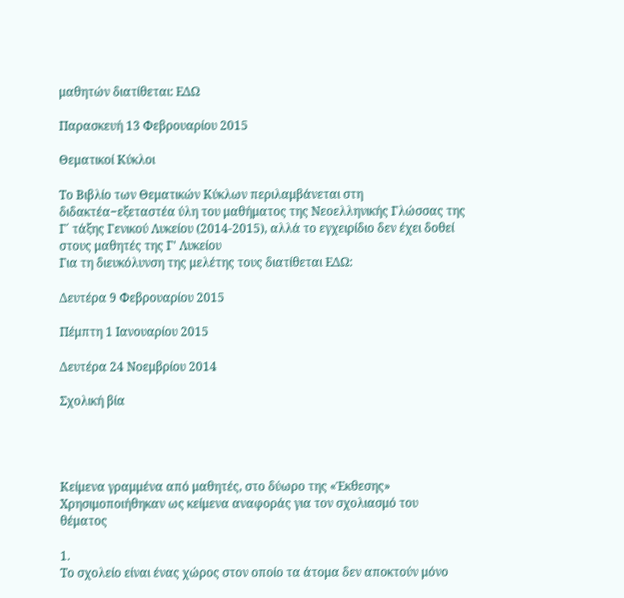μαθητών διατίθεται: ΕΔΩ

Παρασκευή 13 Φεβρουαρίου 2015

Θεματικοί Κύκλοι

Το Βιβλίο των Θεματικών Κύκλων περιλαμβάνεται στη διδακτέα−εξεταστέα ύλη του μαθήματος της Νεοελληνικής Γλώσσας της Γ΄ τάξης Γενικού Λυκείου (2014-2015), αλλά το εγχειρίδιο δεν έχει δοθεί στους μαθητές της Γ' Λυκείου
Για τη διευκόλυνση της μελέτης τους διατίθεται ΕΔΩ:

Δευτέρα 9 Φεβρουαρίου 2015

Πέμπτη 1 Ιανουαρίου 2015

Δευτέρα 24 Νοεμβρίου 2014

Σχολική βία




Κείμενα γραμμένα από μαθητές, στο δύωρο της «Έκθεσης»
Χρησιμοποιήθηκαν ως κείμενα αναφοράς για τον σχολιασμό του θέματος

1.
Το σχολείο είναι ένας χώρος στον οποίο τα άτομα δεν αποκτούν μόνο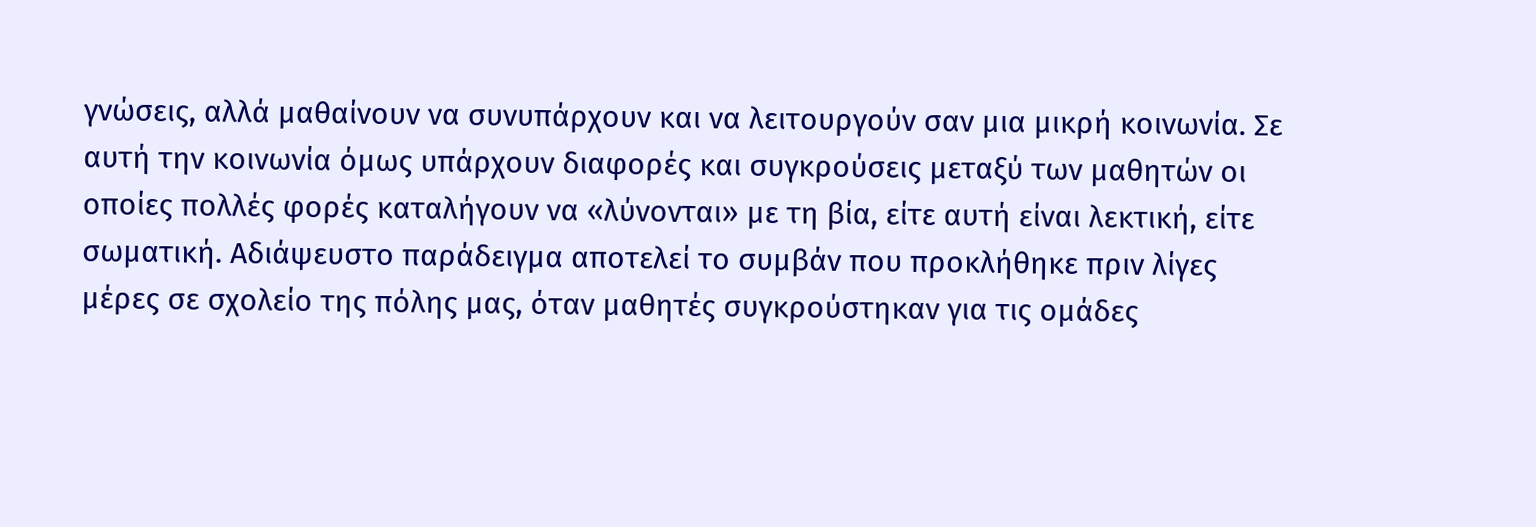γνώσεις, αλλά μαθαίνουν να συνυπάρχουν και να λειτουργούν σαν μια μικρή κοινωνία. Σε αυτή την κοινωνία όμως υπάρχουν διαφορές και συγκρούσεις μεταξύ των μαθητών οι οποίες πολλές φορές καταλήγουν να «λύνονται» με τη βία, είτε αυτή είναι λεκτική, είτε σωματική. Αδιάψευστο παράδειγμα αποτελεί το συμβάν που προκλήθηκε πριν λίγες μέρες σε σχολείο της πόλης μας, όταν μαθητές συγκρούστηκαν για τις ομάδες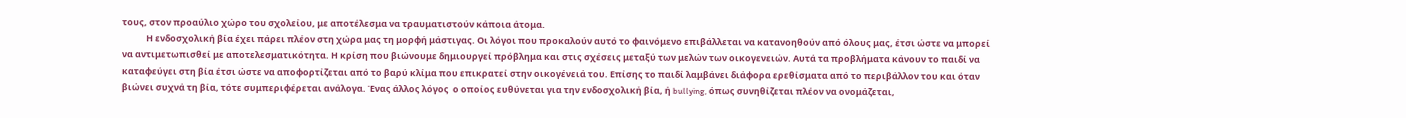τους, στον προαύλιο χώρο του σχολείου, με αποτέλεσμα να τραυματιστούν κάποια άτομα.
            Η ενδοσχολική βία έχει πάρει πλέον στη χώρα μας τη μορφή μάστιγας. Οι λόγοι που προκαλούν αυτό το φαινόμενο επιβάλλεται να κατανοηθούν από όλους μας, έτσι ώστε να μπορεί να αντιμετωπισθεί με αποτελεσματικότητα. Η κρίση που βιώνουμε δημιουργεί πρόβλημα και στις σχέσεις μεταξύ των μελών των οικογενειών. Αυτά τα προβλήματα κάνουν το παιδί να καταφεύγει στη βία έτσι ώστε να αποφορτίζεται από το βαρύ κλίμα που επικρατεί στην οικογένειά του. Επίσης το παιδί λαμβάνει διάφορα ερεθίσματα από το περιβάλλον του και όταν βιώνει συχνά τη βία, τότε συμπεριφέρεται ανάλογα. Ένας άλλος λόγος  ο οποίος ευθύνεται για την ενδοσχολική βία, ή bullying, όπως συνηθίζεται πλέον να ονομάζεται,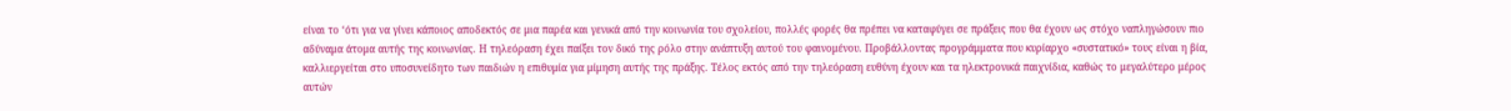είναι το ‘ότι για να γίνει κάποιος αποδεκτός σε μια παρέα και γενικά από την κοινωνία του σχολείου, πολλές φορές θα πρέπει να καταφύγει σε πράξεις που θα έχουν ως στόχο ναπληγώσουν πιο αδύναμα άτομα αυτής της κοινωνίας. Η τηλεόραση έχει παίξει τον δικό της ρόλο στην ανάπτυξη αυτού του φαινομένου. Προβάλλοντας προγράμματα που κυρίαρχο «συστατικό» τους είναι η βία, καλλιεργείται στο υποσυνείδητο των παιδιών η επιθυμία για μίμηση αυτής της πράξης. Τέλος εκτός από την τηλεόραση ευθύνη έχουν και τα ηλεκτρονικά παιχνίδια, καθώς το μεγαλύτερο μέρος αυτών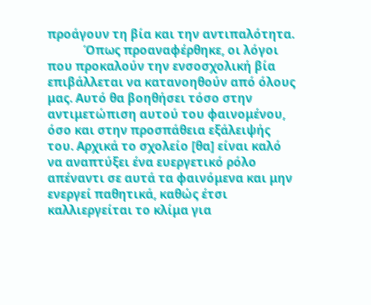προάγουν τη βία και την αντιπαλότητα.
            Όπως προαναφέρθηκε, οι λόγοι που προκαλούν την ενσοσχολική βία επιβάλλεται να κατανοηθούν από όλους μας. Αυτό θα βοηθήσει τόσο στην αντιμετώπιση αυτού του φαινομένου, όσο και στην προσπάθεια εξάλειψής του. Αρχικά το σχολείο [θα] είναι καλό να αναπτύξει ένα ευεργετικό ρόλο απέναντι σε αυτά τα φαινόμενα και μην ενεργεί παθητικά, καθώς έτσι καλλιεργείται το κλίμα για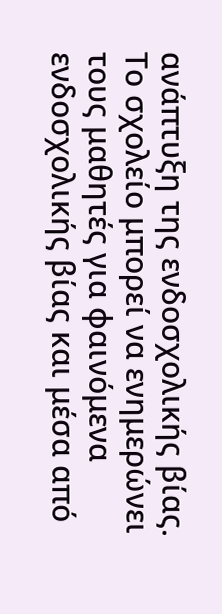ανάπτυξη της ενδοσχολικής βίας. Το σχολείο μπορεί να ενημερώνει τους μαθητές για φαινόμενα ενδοσχολικής βίας και μέσα από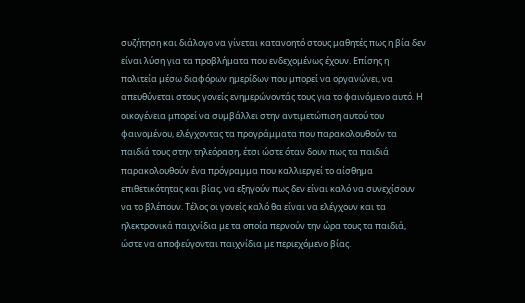συζήτηση και διάλογο να γίνεται κατανοητό στους μαθητές πως η βία δεν είναι λύση για τα προβλήματα που ενδεχομένως έχουν. Επίσης η πολιτεία μέσω διαφόρων ημερίδων που μπορεί να οργανώνει, να απευθύνεται στους γονείς ενημερώνοντάς τους για το φαινόμενο αυτό. Η οικογένεια μπορεί να συμβάλλει στην αντιμετώπιση αυτού του φαινομένου, ελέγχοντας τα προγράμματα που παρακολουθούν τα παιδιά τους στην τηλεόραση, έτσι ώστε όταν δουν πως τα παιδιά παρακολουθούν ένα πρόγραμμα που καλλιεργεί το αίσθημα επιθετικότητας και βίας, να εξηγούν πως δεν είναι καλό να συνεχίσουν να το βλέπουν. Τέλος οι γονείς καλό θα είναι να ελέγχουν και τα ηλεκτρονικά παιχνίδια με τα οποία περνούν την ώρα τους τα παιδιά, ώστε να αποφεύγονται παιχνίδια με περιεχόμενο βίας.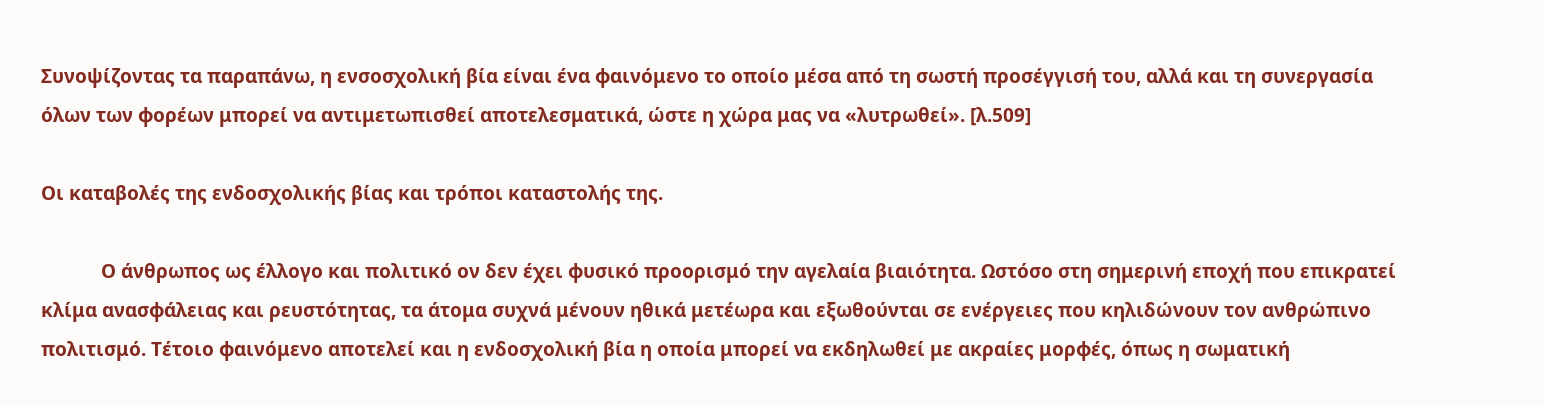Συνοψίζοντας τα παραπάνω, η ενσοσχολική βία είναι ένα φαινόμενο το οποίο μέσα από τη σωστή προσέγγισή του, αλλά και τη συνεργασία όλων των φορέων μπορεί να αντιμετωπισθεί αποτελεσματικά, ώστε η χώρα μας να «λυτρωθεί». [λ.509]

Οι καταβολές της ενδοσχολικής βίας και τρόποι καταστολής της.

            Ο άνθρωπος ως έλλογο και πολιτικό ον δεν έχει φυσικό προορισμό την αγελαία βιαιότητα. Ωστόσο στη σημερινή εποχή που επικρατεί κλίμα ανασφάλειας και ρευστότητας, τα άτομα συχνά μένουν ηθικά μετέωρα και εξωθούνται σε ενέργειες που κηλιδώνουν τον ανθρώπινο πολιτισμό. Τέτοιο φαινόμενο αποτελεί και η ενδοσχολική βία η οποία μπορεί να εκδηλωθεί με ακραίες μορφές, όπως η σωματική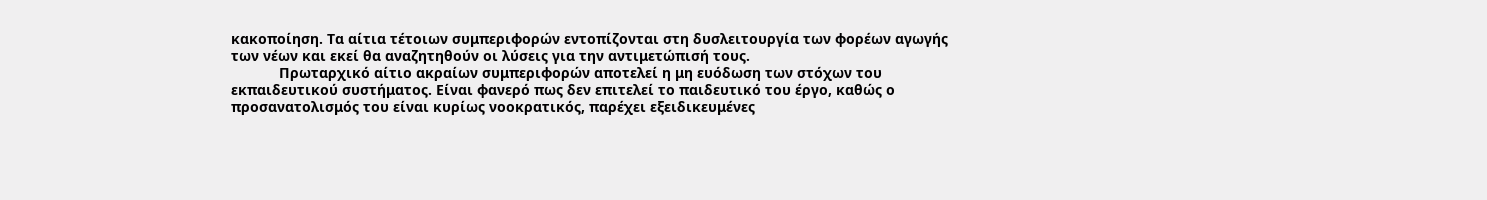κακοποίηση. Τα αίτια τέτοιων συμπεριφορών εντοπίζονται στη δυσλειτουργία των φορέων αγωγής των νέων και εκεί θα αναζητηθούν οι λύσεις για την αντιμετώπισή τους.
            Πρωταρχικό αίτιο ακραίων συμπεριφορών αποτελεί η μη ευόδωση των στόχων του εκπαιδευτικού συστήματος. Είναι φανερό πως δεν επιτελεί το παιδευτικό του έργο, καθώς ο προσανατολισμός του είναι κυρίως νοοκρατικός, παρέχει εξειδικευμένες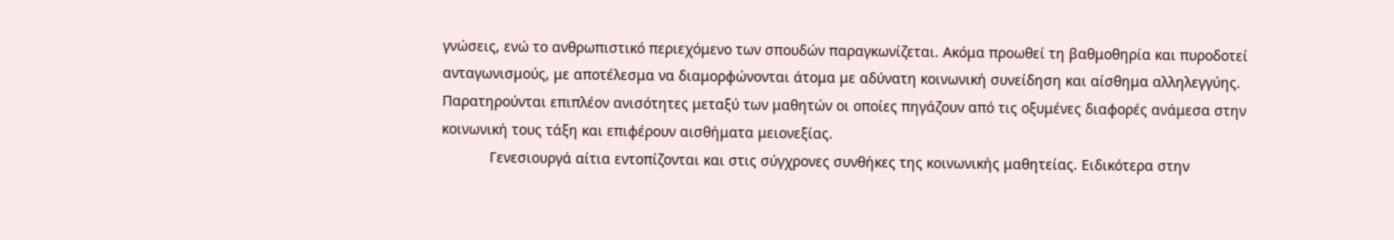γνώσεις, ενώ το ανθρωπιστικό περιεχόμενο των σπουδών παραγκωνίζεται. Ακόμα προωθεί τη βαθμοθηρία και πυροδοτεί ανταγωνισμούς, με αποτέλεσμα να διαμορφώνονται άτομα με αδύνατη κοινωνική συνείδηση και αίσθημα αλληλεγγύης. Παρατηρούνται επιπλέον ανισότητες μεταξύ των μαθητών οι οποίες πηγάζουν από τις οξυμένες διαφορές ανάμεσα στην κοινωνική τους τάξη και επιφέρουν αισθήματα μειονεξίας.
            Γενεσιουργά αίτια εντοπίζονται και στις σύγχρονες συνθήκες της κοινωνικής μαθητείας. Ειδικότερα στην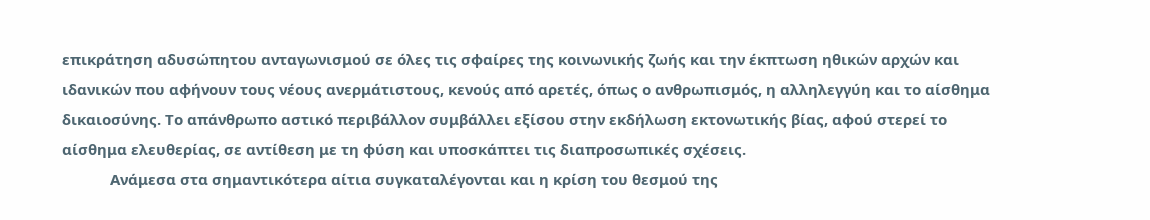επικράτηση αδυσώπητου ανταγωνισμού σε όλες τις σφαίρες της κοινωνικής ζωής και την έκπτωση ηθικών αρχών και ιδανικών που αφήνουν τους νέους ανερμάτιστους, κενούς από αρετές, όπως ο ανθρωπισμός, η αλληλεγγύη και το αίσθημα δικαιοσύνης. Το απάνθρωπο αστικό περιβάλλον συμβάλλει εξίσου στην εκδήλωση εκτονωτικής βίας, αφού στερεί το αίσθημα ελευθερίας, σε αντίθεση με τη φύση και υποσκάπτει τις διαπροσωπικές σχέσεις.
            Ανάμεσα στα σημαντικότερα αίτια συγκαταλέγονται και η κρίση του θεσμού της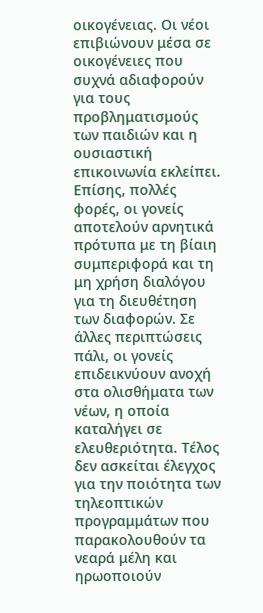οικογένειας. Οι νέοι επιβιώνουν μέσα σε οικογένειες που συχνά αδιαφορούν για τους προβληματισμούς των παιδιών και η ουσιαστική επικοινωνία εκλείπει. Επίσης, πολλές φορές, οι γονείς αποτελούν αρνητικά πρότυπα με τη βίαιη συμπεριφορά και τη μη χρήση διαλόγου για τη διευθέτηση των διαφορών. Σε άλλες περιπτώσεις πάλι, οι γονείς επιδεικνύουν ανοχή στα ολισθήματα των νέων, η οποία καταλήγει σε ελευθεριότητα. Τέλος δεν ασκείται έλεγχος για την ποιότητα των τηλεοπτικών προγραμμάτων που παρακολουθούν τα νεαρά μέλη και ηρωοποιούν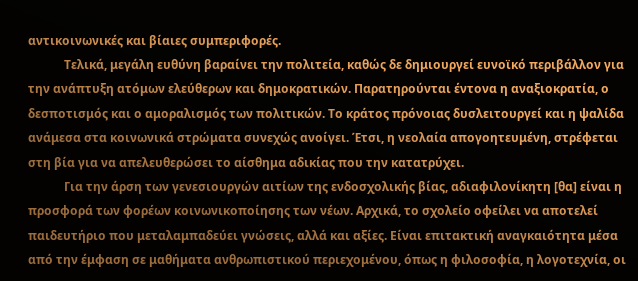αντικοινωνικές και βίαιες συμπεριφορές.
            Τελικά, μεγάλη ευθύνη βαραίνει την πολιτεία, καθώς δε δημιουργεί ευνοϊκό περιβάλλον για την ανάπτυξη ατόμων ελεύθερων και δημοκρατικών. Παρατηρούνται έντονα η αναξιοκρατία, ο δεσποτισμός και ο αμοραλισμός των πολιτικών. Το κράτος πρόνοιας δυσλειτουργεί και η ψαλίδα ανάμεσα στα κοινωνικά στρώματα συνεχώς ανοίγει. Έτσι, η νεολαία απογοητευμένη, στρέφεται στη βία για να απελευθερώσει το αίσθημα αδικίας που την κατατρύχει.
            Για την άρση των γενεσιουργών αιτίων της ενδοσχολικής βίας, αδιαφιλονίκητη [θα] είναι η προσφορά των φορέων κοινωνικοποίησης των νέων. Αρχικά, το σχολείο οφείλει να αποτελεί παιδευτήριο που μεταλαμπαδεύει γνώσεις, αλλά και αξίες. Είναι επιτακτική αναγκαιότητα μέσα από την έμφαση σε μαθήματα ανθρωπιστικού περιεχομένου, όπως η φιλοσοφία, η λογοτεχνία, οι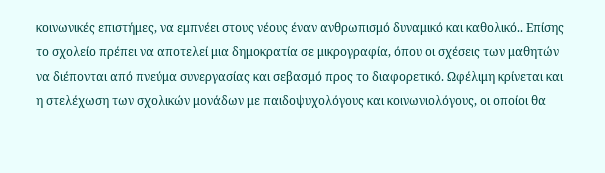κοινωνικές επιστήμες, να εμπνέει στους νέους έναν ανθρωπισμό δυναμικό και καθολικό.. Επίσης το σχολείο πρέπει να αποτελεί μια δημοκρατία σε μικρογραφία, όπου οι σχέσεις των μαθητών να διέπονται από πνεύμα συνεργασίας και σεβασμό προς το διαφορετικό. Ωφέλιμη κρίνεται και η στελέχωση των σχολικών μονάδων με παιδοψυχολόγους και κοινωνιολόγους, οι οποίοι θα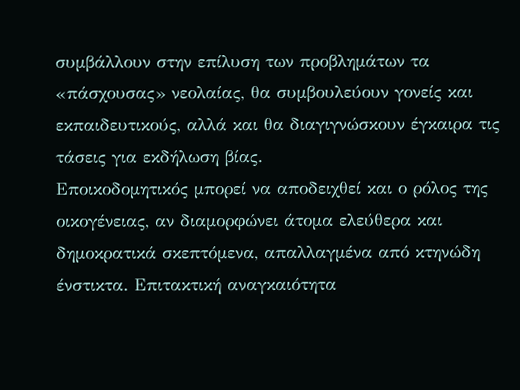συμβάλλουν στην επίλυση των προβλημάτων τα «πάσχουσας» νεολαίας, θα συμβουλεύουν γονείς και εκπαιδευτικούς, αλλά και θα διαγιγνώσκουν έγκαιρα τις τάσεις για εκδήλωση βίας.
Εποικοδομητικός μπορεί να αποδειχθεί και ο ρόλος της οικογένειας, αν διαμορφώνει άτομα ελεύθερα και δημοκρατικά σκεπτόμενα, απαλλαγμένα από κτηνώδη ένστικτα. Επιτακτική αναγκαιότητα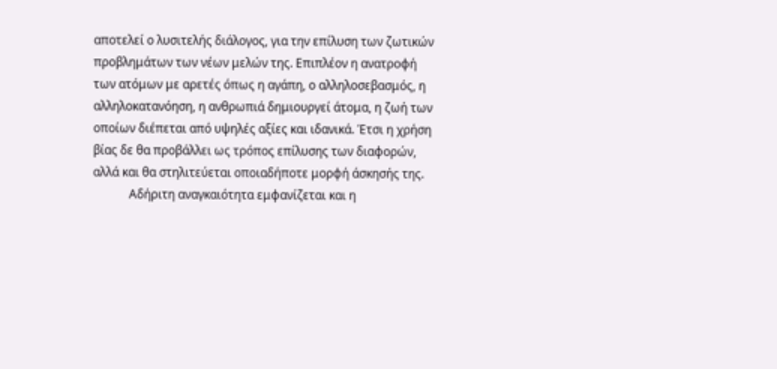αποτελεί ο λυσιτελής διάλογος, για την επίλυση των ζωτικών προβλημάτων των νέων μελών της. Επιπλέον η ανατροφή των ατόμων με αρετές όπως η αγάπη, ο αλληλοσεβασμός, η αλληλοκατανόηση, η ανθρωπιά δημιουργεί άτομα, η ζωή των οποίων διέπεται από υψηλές αξίες και ιδανικά. Έτσι η χρήση βίας δε θα προβάλλει ως τρόπος επίλυσης των διαφορών, αλλά και θα στηλιτεύεται οποιαδήποτε μορφή άσκησής της.
            Αδήριτη αναγκαιότητα εμφανίζεται και η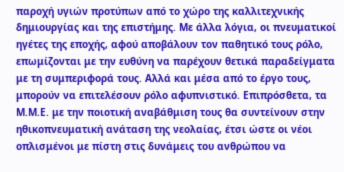παροχή υγιών προτύπων από το χώρο της καλλιτεχνικής δημιουργίας και της επιστήμης. Με άλλα λόγια, οι πνευματικοί ηγέτες της εποχής, αφού αποβάλουν τον παθητικό τους ρόλο, επωμίζονται με την ευθύνη να παρέχουν θετικά παραδείγματα με τη συμπεριφορά τους. Αλλά και μέσα από το έργο τους, μπορούν να επιτελέσουν ρόλο αφυπνιστικό. Επιπρόσθετα, τα Μ.Μ.Ε. με την ποιοτική αναβάθμιση τους θα συντείνουν στην ηθικοπνευματική ανάταση της νεολαίας, έτσι ώστε οι νέοι οπλισμένοι με πίστη στις δυνάμεις του ανθρώπου να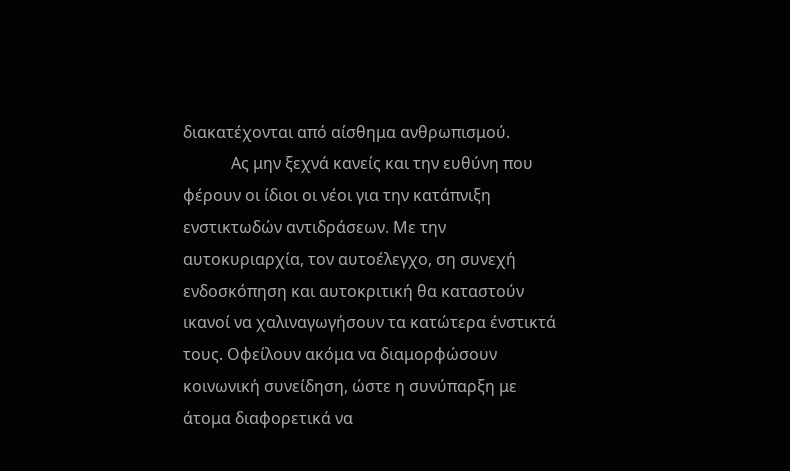διακατέχονται από αίσθημα ανθρωπισμού.
            Ας μην ξεχνά κανείς και την ευθύνη που φέρουν οι ίδιοι οι νέοι για την κατάπνιξη ενστικτωδών αντιδράσεων. Με την αυτοκυριαρχία, τον αυτοέλεγχο, ση συνεχή ενδοσκόπηση και αυτοκριτική θα καταστούν ικανοί να χαλιναγωγήσουν τα κατώτερα ένστικτά τους. Οφείλουν ακόμα να διαμορφώσουν κοινωνική συνείδηση, ώστε η συνύπαρξη με άτομα διαφορετικά να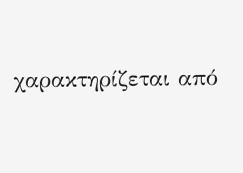χαρακτηρίζεται από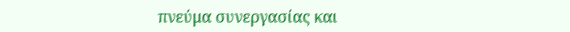πνεύμα συνεργασίας και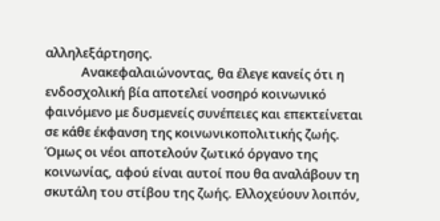αλληλεξάρτησης.
            Ανακεφαλαιώνοντας, θα έλεγε κανείς ότι η ενδοσχολική βία αποτελεί νοσηρό κοινωνικό φαινόμενο με δυσμενείς συνέπειες και επεκτείνεται σε κάθε έκφανση της κοινωνικοπολιτικής ζωής. Όμως οι νέοι αποτελούν ζωτικό όργανο της κοινωνίας, αφού είναι αυτοί που θα αναλάβουν τη σκυτάλη του στίβου της ζωής. Ελλοχεύουν λοιπόν,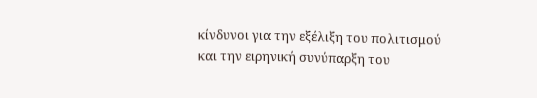κίνδυνοι για την εξέλιξη του πολιτισμού και την ειρηνική συνύπαρξη του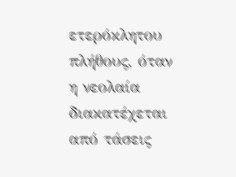ετερόκλητου πλήθους, όταν η νεολαία διακατέχεται από τάσεις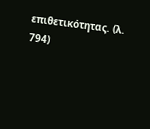επιθετικότητας. (λ. 794)